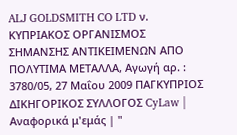ALJ GOLDSMITH CO LTD ν. ΚΥΠΡΙΑΚΟΣ ΟΡΓΑΝΙΣΜΟΣ ΣΗΜΑΝΣΗΣ ΑΝΤΙΚΕΙΜΕΝΩΝ ΑΠΟ ΠΟΛΥΤΙΜΑ ΜΕΤΑΛΛΑ, Αγωγή αρ. : 3780/05, 27 Μαΐου 2009 ΠΑΓΚΥΠΡΙΟΣ ΔΙΚΗΓΟΡΙΚΟΣ ΣΥΛΛΟΓΟΣ CyLaw | Αναφορικά μ'εμάς | "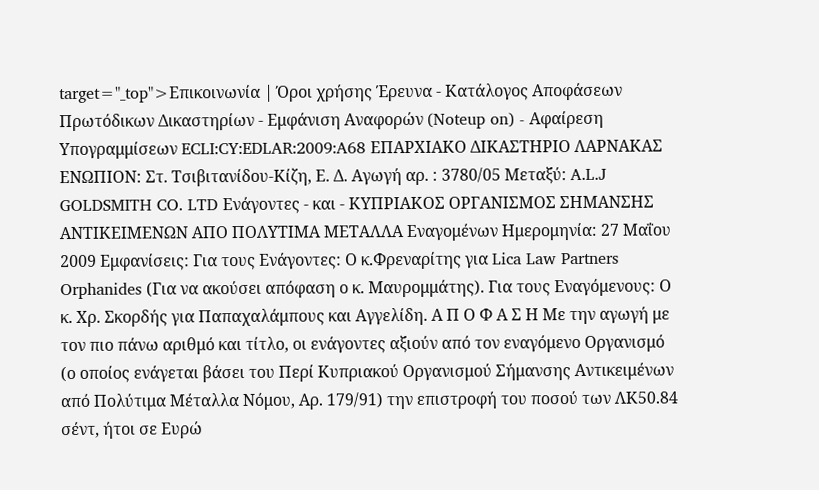target="_top">Επικοινωνία | Όροι χρήσης Έρευνα - Κατάλογος Αποφάσεων Πρωτόδικων Δικαστηρίων - Εμφάνιση Αναφορών (Noteup on) - Αφαίρεση Υπογραμμίσεων ECLI:CY:EDLAR:2009:A68 ΕΠΑΡΧΙΑΚΟ ΔΙΚΑΣΤΗΡΙΟ ΛΑΡΝΑΚΑΣ ΕΝΩΠΙΟΝ: Στ. Τσιβιτανίδου-Κίζη, Ε. Δ. Αγωγή αρ. : 3780/05 Μεταξύ: A.L.J GOLDSMITH CO. LTD Ενάγοντες - και - ΚΥΠΡΙΑΚΟΣ ΟΡΓΑΝΙΣΜΟΣ ΣΗΜΑΝΣΗΣ ΑΝΤΙΚΕΙΜΕΝΩΝ ΑΠΟ ΠΟΛΥΤΙΜΑ ΜΕΤΑΛΛΑ Εναγομένων Ημερομηνία: 27 Μαΐου 2009 Εμφανίσεις: Για τους Ενάγοντες: Ο κ.Φρεναρίτης για Lica Law Partners Orphanides (Για να ακούσει απόφαση ο κ. Μαυρομμάτης). Για τους Εναγόμενους: Ο κ. Χρ. Σκορδής για Παπαχαλάμπους και Αγγελίδη. Α Π Ο Φ Α Σ Η Με την αγωγή με τον πιο πάνω αριθμό και τίτλο, οι ενάγοντες αξιούν από τον εναγόμενο Οργανισμό (ο οποίος ενάγεται βάσει του Περί Κυπριακού Οργανισμού Σήμανσης Αντικειμένων από Πολύτιμα Μέταλλα Νόμου, Αρ. 179/91) την επιστροφή του ποσού των ΛΚ50.84 σέντ, ήτοι σε Ευρώ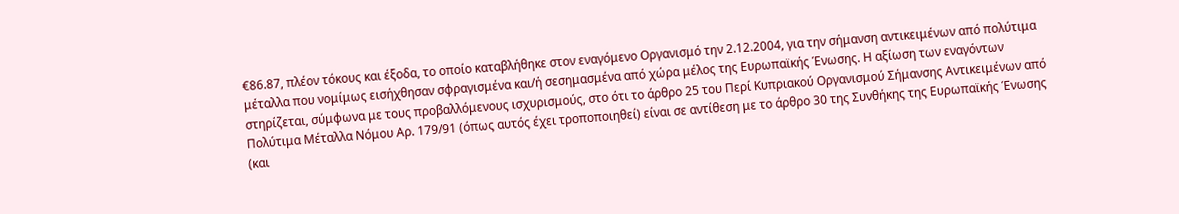€86.87, πλέον τόκους και έξοδα, το οποίο καταβλήθηκε στον εναγόμενο Οργανισμό την 2.12.2004, για την σήμανση αντικειμένων από πολύτιμα μέταλλα που νομίμως εισήχθησαν σφραγισμένα και/ή σεσημασμένα από χώρα μέλος της Ευρωπαϊκής Ένωσης. Η αξίωση των εναγόντων στηρίζεται, σύμφωνα με τους προβαλλόμενους ισχυρισμούς, στο ότι το άρθρο 25 του Περί Κυπριακού Οργανισμού Σήμανσης Αντικειμένων από Πολύτιμα Μέταλλα Νόμου Αρ. 179/91 (όπως αυτός έχει τροποποιηθεί) είναι σε αντίθεση με το άρθρο 30 της Συνθήκης της Ευρωπαϊκής Ένωσης (και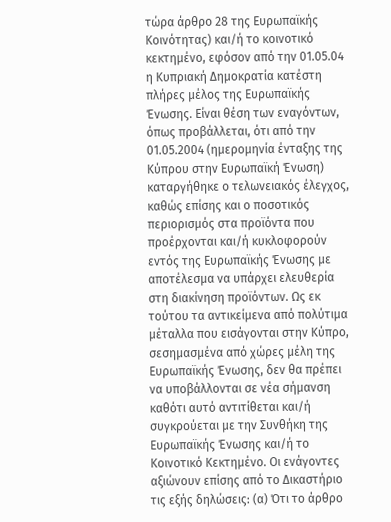τώρα άρθρο 28 της Ευρωπαϊκής Κοινότητας) και/ή το κοινοτικό κεκτημένο, εφόσον από την 01.05.04 η Κυπριακή Δημοκρατία κατέστη πλήρες μέλος της Ευρωπαϊκής Ένωσης. Είναι θέση των εναγόντων, όπως προβάλλεται, ότι από την 01.05.2004 (ημερομηνία ένταξης της Κύπρου στην Ευρωπαϊκή Ένωση) καταργήθηκε ο τελωνειακός έλεγχος, καθώς επίσης και ο ποσοτικός περιορισμός στα προϊόντα που προέρχονται και/ή κυκλοφορούν εντός της Ευρωπαϊκής Ένωσης με αποτέλεσμα να υπάρχει ελευθερία στη διακίνηση προϊόντων. Ως εκ τούτου τα αντικείμενα από πολύτιμα μέταλλα που εισάγονται στην Κύπρο, σεσημασμένα από χώρες μέλη της Ευρωπαϊκής Ένωσης, δεν θα πρέπει να υποβάλλονται σε νέα σήμανση καθότι αυτό αντιτίθεται και/ή συγκρούεται με την Συνθήκη της Ευρωπαϊκής Ένωσης και/ή το Κοινοτικό Κεκτημένο. Οι ενάγοντες αξιώνουν επίσης από το Δικαστήριο τις εξής δηλώσεις: (α) Ότι το άρθρο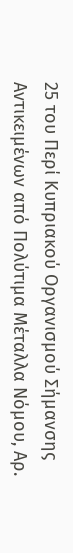25 του Περί Κυπριακού Οργανισμού Σήμανσης Αντικειμένων από Πολύτιμα Μέταλλα Νόμου, Αρ.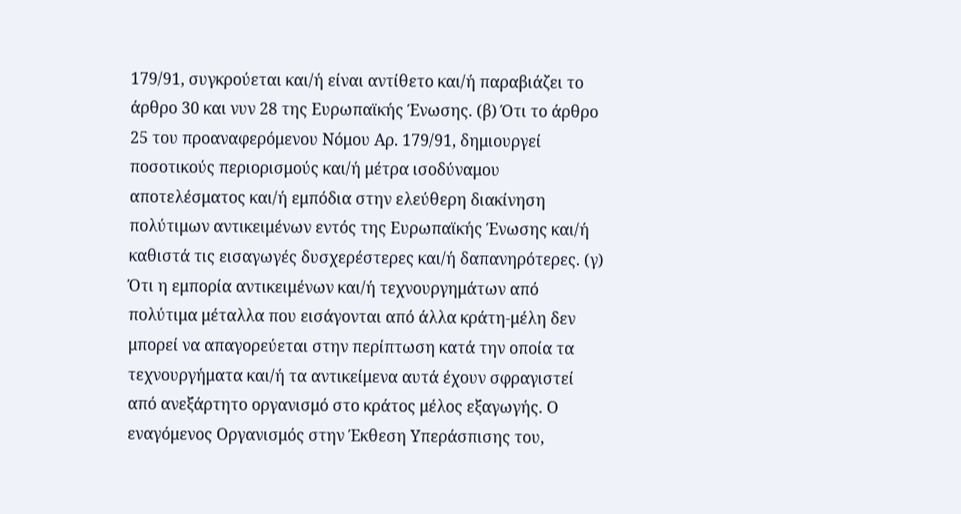179/91, συγκρούεται και/ή είναι αντίθετο και/ή παραβιάζει το άρθρο 30 και νυν 28 της Ευρωπαϊκής Ένωσης. (β) Ότι το άρθρο 25 του προαναφερόμενου Νόμου Αρ. 179/91, δημιουργεί ποσοτικούς περιορισμούς και/ή μέτρα ισοδύναμου αποτελέσματος και/ή εμπόδια στην ελεύθερη διακίνηση πολύτιμων αντικειμένων εντός της Ευρωπαϊκής Ένωσης και/ή καθιστά τις εισαγωγές δυσχερέστερες και/ή δαπανηρότερες. (γ) Ότι η εμπορία αντικειμένων και/ή τεχνουργημάτων από πολύτιμα μέταλλα που εισάγονται από άλλα κράτη-μέλη δεν μπορεί να απαγορεύεται στην περίπτωση κατά την οποία τα τεχνουργήματα και/ή τα αντικείμενα αυτά έχουν σφραγιστεί από ανεξάρτητο οργανισμό στο κράτος μέλος εξαγωγής. Ο εναγόμενος Οργανισμός στην Έκθεση Υπεράσπισης του,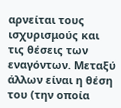αρνείται τους ισχυρισμούς και τις θέσεις των εναγόντων. Μεταξύ άλλων είναι η θέση του (την οποία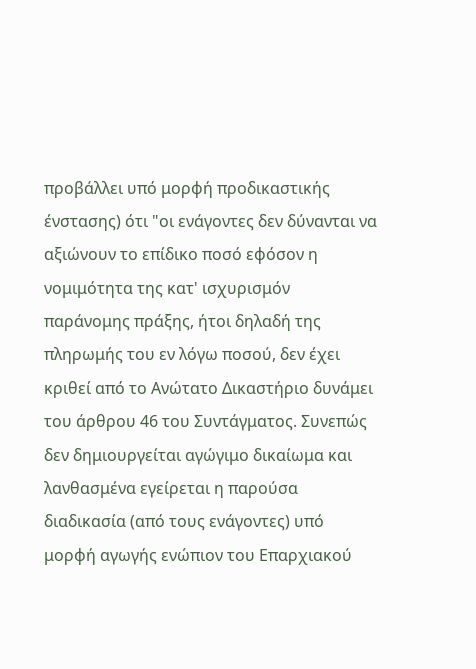προβάλλει υπό μορφή προδικαστικής ένστασης) ότι "οι ενάγοντες δεν δύνανται να αξιώνουν το επίδικο ποσό εφόσον η νομιμότητα της κατ' ισχυρισμόν παράνομης πράξης, ήτοι δηλαδή της πληρωμής του εν λόγω ποσού, δεν έχει κριθεί από το Ανώτατο Δικαστήριο δυνάμει του άρθρου 46 του Συντάγματος. Συνεπώς δεν δημιουργείται αγώγιμο δικαίωμα και λανθασμένα εγείρεται η παρούσα διαδικασία (από τους ενάγοντες) υπό μορφή αγωγής ενώπιον του Επαρχιακού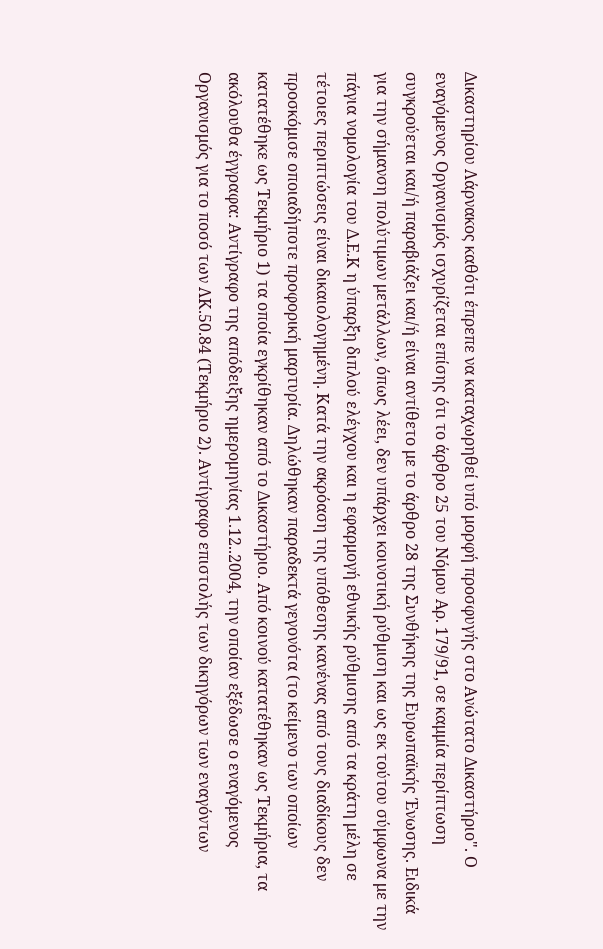Δικαστηρίου Λάρνακος καθότι έπρεπε να καταχωρηθεί υπό μορφή προσφυγής στο Ανώτατο Δικαστήριο". Ο εναγόμενος Οργανισμός ισχυρίζεται επίσης ότι το άρθρο 25 του Νόμου Αρ. 179/91, σε καμμία περίπτωση συγκρούεται και/ή παραβιάζει και/ή είναι αντίθετο με το άρθρο 28 της Συνθήκης της Ευρωπαϊκής Ένωσης. Ειδικά για την σήμανση πολύτιμων μετάλλων, όπως λέει, δεν υπάρχει κοινοτική ρύθμιση και ως εκ τούτου σύμφωνα με την πάγια νομολογία του Δ.Ε.Κ η ύπαρξη διπλού ελέγχου και η εφαρμογή εθνικής ρύθμισης από τα κράτη μέλη σε τέτοιες περιπτώσεις είναι δικαιολογημένη. Κατά την ακρόαση της υπόθεσης κανένας από τους διαδίκους δεν προσκόμισε οποιαδήποτε προφορική μαρτυρία. Δηλώθηκαν παραδεκτά γεγονότα (το κείμενο των οποίων κατατέθηκε ως Τεκμήριο 1) τα οποία εγκρίθηκαν από το Δικαστήριο. Από κοινού κατατέθηκαν ως Τεκμήρια, τα ακόλουθα έγγραφα: Αντίγραφο της απόδειξης ημερομηνίας 1.12..2004, την οποίαν εξέδωσε ο εναγόμενος Οργανισμός για το ποσό των ΛΚ.50.84 (Τεκμήριο 2). Αντίγραφο επιστολής των δικηγόρων των εναγόντων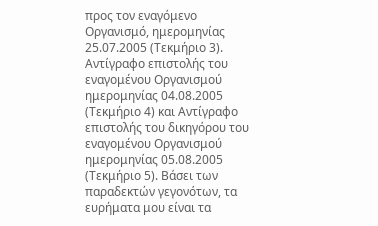προς τον εναγόμενο Οργανισμό, ημερομηνίας 25.07.2005 (Τεκμήριο 3). Αντίγραφο επιστολής του εναγομένου Οργανισμού ημερομηνίας 04.08.2005 (Τεκμήριο 4) και Αντίγραφο επιστολής του δικηγόρου του εναγομένου Οργανισμού ημερομηνίας 05.08.2005 (Τεκμήριο 5). Βάσει των παραδεκτών γεγονότων, τα ευρήματα μου είναι τα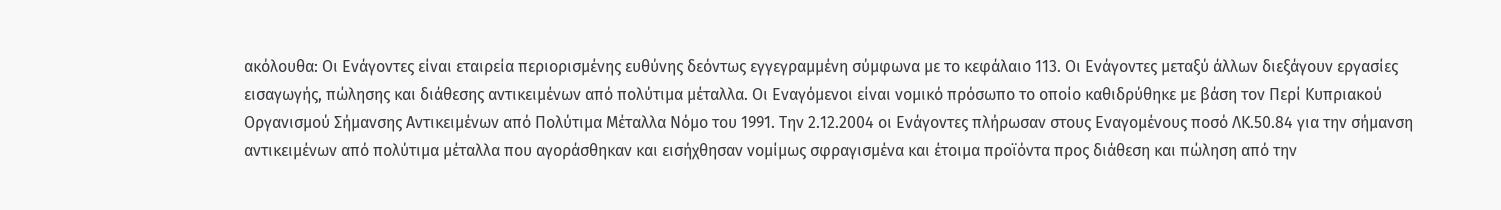ακόλουθα: Οι Ενάγοντες είναι εταιρεία περιορισμένης ευθύνης δεόντως εγγεγραμμένη σύμφωνα με το κεφάλαιο 113. Οι Ενάγοντες μεταξύ άλλων διεξάγουν εργασίες εισαγωγής, πώλησης και διάθεσης αντικειμένων από πολύτιμα μέταλλα. Οι Εναγόμενοι είναι νομικό πρόσωπο το οποίο καθιδρύθηκε με βάση τον Περί Κυπριακού Οργανισμού Σήμανσης Αντικειμένων από Πολύτιμα Μέταλλα Νόμο του 1991. Την 2.12.2004 οι Ενάγοντες πλήρωσαν στους Εναγομένους ποσό ΛΚ.50.84 για την σήμανση αντικειμένων από πολύτιμα μέταλλα που αγοράσθηκαν και εισήχθησαν νομίμως σφραγισμένα και έτοιμα προϊόντα προς διάθεση και πώληση από την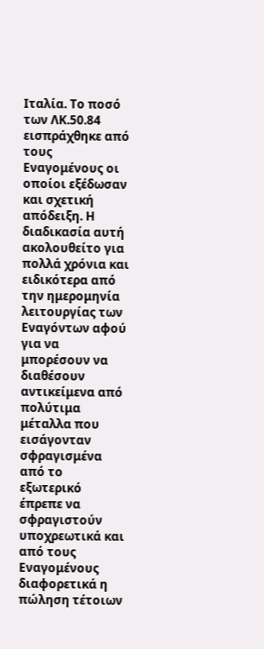Ιταλία. Το ποσό των ΛΚ.50.84 εισπράχθηκε από τους Εναγομένους οι οποίοι εξέδωσαν και σχετική απόδειξη. Η διαδικασία αυτή ακολουθείτο για πολλά χρόνια και ειδικότερα από την ημερομηνία λειτουργίας των Εναγόντων αφού για να μπορέσουν να διαθέσουν αντικείμενα από πολύτιμα μέταλλα που εισάγονταν σφραγισμένα από το εξωτερικό έπρεπε να σφραγιστούν υποχρεωτικά και από τους Εναγομένους διαφορετικά η πώληση τέτοιων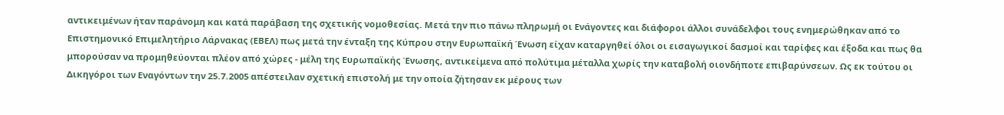αντικειμένων ήταν παράνομη και κατά παράβαση της σχετικής νομοθεσίας. Μετά την πιο πάνω πληρωμή οι Ενάγοντες και διάφοροι άλλοι συνάδελφοι τους ενημερώθηκαν από το Επιστημονικό Επιμελητήριο Λάρνακας (ΕΒΕΛ) πως μετά την ένταξη της Κύπρου στην Ευρωπαϊκή Ένωση είχαν καταργηθεί όλοι οι εισαγωγικοί δασμοί και ταρίφες και έξοδα και πως θα μπορούσαν να προμηθεύονται πλέον από χώρες - μέλη της Ευρωπαϊκής Ένωσης, αντικείμενα από πολύτιμα μέταλλα χωρίς την καταβολή οιονδήποτε επιβαρύνσεων. Ως εκ τούτου οι Δικηγόροι των Εναγόντων την 25.7.2005 απέστειλαν σχετική επιστολή με την οποία ζήτησαν εκ μέρους των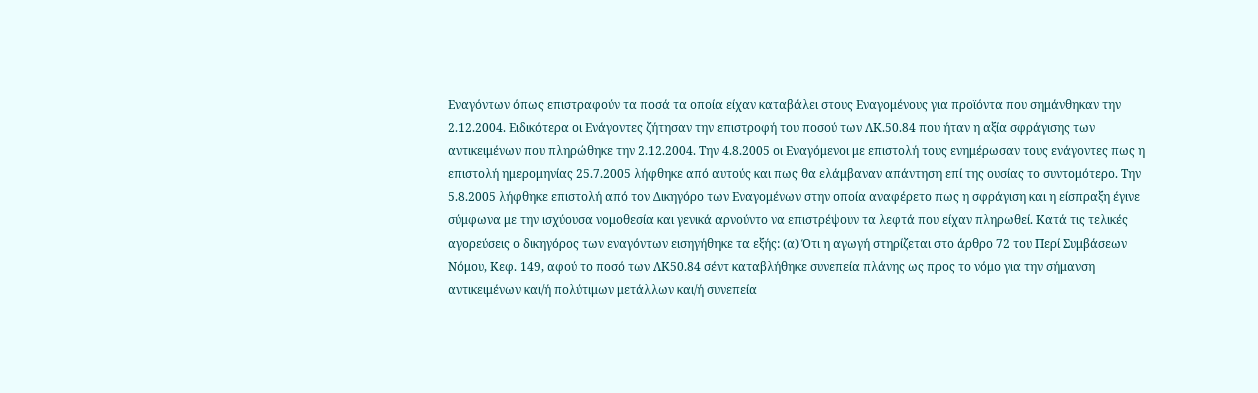Εναγόντων όπως επιστραφούν τα ποσά τα οποία είχαν καταβάλει στους Εναγομένους για προϊόντα που σημάνθηκαν την 2.12.2004. Ειδικότερα οι Ενάγοντες ζήτησαν την επιστροφή του ποσού των ΛΚ.50.84 που ήταν η αξία σφράγισης των αντικειμένων που πληρώθηκε την 2.12.2004. Την 4.8.2005 οι Εναγόμενοι με επιστολή τους ενημέρωσαν τους ενάγοντες πως η επιστολή ημερομηνίας 25.7.2005 λήφθηκε από αυτούς και πως θα ελάμβαναν απάντηση επί της ουσίας το συντομότερο. Την 5.8.2005 λήφθηκε επιστολή από τον Δικηγόρο των Εναγομένων στην οποία αναφέρετο πως η σφράγιση και η είσπραξη έγινε σύμφωνα με την ισχύουσα νομοθεσία και γενικά αρνούντο να επιστρέψουν τα λεφτά που είχαν πληρωθεί. Κατά τις τελικές αγορεύσεις ο δικηγόρος των εναγόντων εισηγήθηκε τα εξής: (α) Ότι η αγωγή στηρίζεται στο άρθρο 72 του Περί Συμβάσεων Νόμου, Κεφ. 149, αφού το ποσό των ΛΚ50.84 σέντ καταβλήθηκε συνεπεία πλάνης ως προς το νόμο για την σήμανση αντικειμένων και/ή πολύτιμων μετάλλων και/ή συνεπεία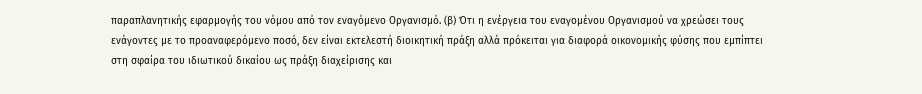παραπλανητικής εφαρμογής του νόμου από τον εναγόμενο Οργανισμό. (β) Ότι η ενέργεια του εναγομένου Οργανισμού να χρεώσει τους ενάγοντες με το προαναφερόμενο ποσό, δεν είναι εκτελεστή διοικητική πράξη αλλά πρόκειται για διαφορά οικονομικής φύσης που εμπίπτει στη σφαίρα του ιδιωτικού δικαίου ως πράξη διαχείρισης και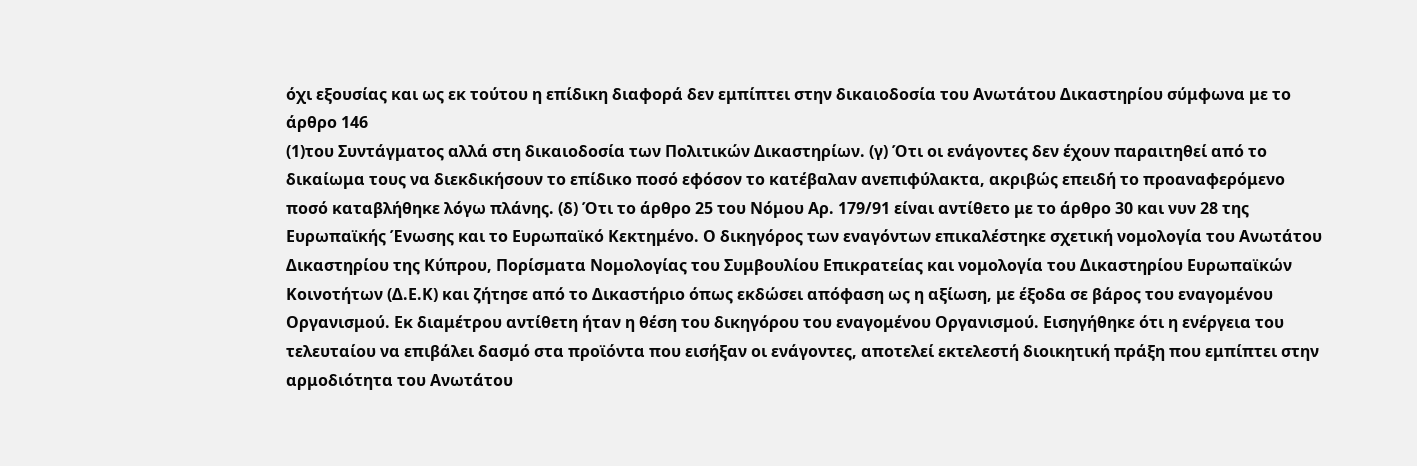όχι εξουσίας και ως εκ τούτου η επίδικη διαφορά δεν εμπίπτει στην δικαιοδοσία του Ανωτάτου Δικαστηρίου σύμφωνα με το άρθρο 146
(1)του Συντάγματος αλλά στη δικαιοδοσία των Πολιτικών Δικαστηρίων. (γ) Ότι οι ενάγοντες δεν έχουν παραιτηθεί από το δικαίωμα τους να διεκδικήσουν το επίδικο ποσό εφόσον το κατέβαλαν ανεπιφύλακτα, ακριβώς επειδή το προαναφερόμενο ποσό καταβλήθηκε λόγω πλάνης. (δ) Ότι το άρθρο 25 του Νόμου Αρ. 179/91 είναι αντίθετο με το άρθρο 30 και νυν 28 της Ευρωπαϊκής Ένωσης και το Ευρωπαϊκό Κεκτημένο. Ο δικηγόρος των εναγόντων επικαλέστηκε σχετική νομολογία του Ανωτάτου Δικαστηρίου της Κύπρου, Πορίσματα Νομολογίας του Συμβουλίου Επικρατείας και νομολογία του Δικαστηρίου Ευρωπαϊκών Κοινοτήτων (Δ.Ε.Κ) και ζήτησε από το Δικαστήριο όπως εκδώσει απόφαση ως η αξίωση, με έξοδα σε βάρος του εναγομένου Οργανισμού. Εκ διαμέτρου αντίθετη ήταν η θέση του δικηγόρου του εναγομένου Οργανισμού. Εισηγήθηκε ότι η ενέργεια του τελευταίου να επιβάλει δασμό στα προϊόντα που εισήξαν οι ενάγοντες, αποτελεί εκτελεστή διοικητική πράξη που εμπίπτει στην αρμοδιότητα του Ανωτάτου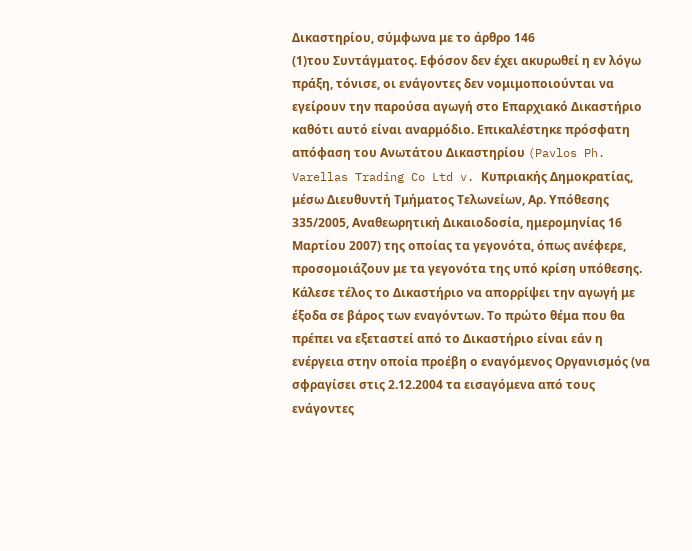Δικαστηρίου, σύμφωνα με το άρθρο 146
(1)του Συντάγματος. Εφόσον δεν έχει ακυρωθεί η εν λόγω πράξη, τόνισε, οι ενάγοντες δεν νομιμοποιούνται να εγείρουν την παρούσα αγωγή στο Επαρχιακό Δικαστήριο καθότι αυτό είναι αναρμόδιο. Επικαλέστηκε πρόσφατη απόφαση του Ανωτάτου Δικαστηρίου (Pavlos Ph. Varellas Trading Co Ltd v. Κυπριακής Δημοκρατίας, μέσω Διευθυντή Τμήματος Τελωνείων, Αρ. Υπόθεσης 335/2005, Αναθεωρητική Δικαιοδοσία, ημερομηνίας 16 Μαρτίου 2007) της οποίας τα γεγονότα, όπως ανέφερε, προσομοιάζουν με τα γεγονότα της υπό κρίση υπόθεσης. Κάλεσε τέλος το Δικαστήριο να απορρίψει την αγωγή με έξοδα σε βάρος των εναγόντων. Το πρώτο θέμα που θα πρέπει να εξεταστεί από το Δικαστήριο είναι εάν η ενέργεια στην οποία προέβη ο εναγόμενος Οργανισμός (να σφραγίσει στις 2.12.2004 τα εισαγόμενα από τους ενάγοντες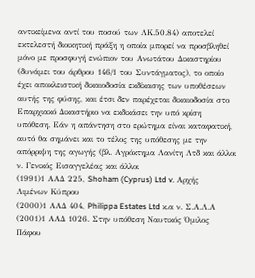αντικείμενα αντί του ποσού των ΛΚ.50.84) αποτελεί εκτελεστή διοικητική πράξη η οποία μπορεί να προσβληθεί μόνο με προσφυγή ενώπιον του Ανωτάτου Δικαστηρίου (δυνάμει του άρθρου 146/1 του Συντάγματος), το οποίο έχει αποκλειστική δικαιοδοσία εκδίκασης των υποθέσεων αυτής της φύσης, και έτσι δεν παρέχεται δικαιοδοσία στο Επαρχιακό Δικαστήριο να εκδικάσει την υπό κρίση υπόθεση. Εάν η απάντηση στο ερώτημα είναι καταφατική, αυτό θα σημάνει και το τέλος της υπόθεσης με την απόρριψη της αγωγής (βλ. Αγρόκτημα Λανίτη Λτδ και άλλοι ν. Γενικός Εισαγγελέας και άλλοι
(1991)1 ΑΑΔ 225, Shoham (Cyprus) Ltd v. Αρχής Λιμένων Κύπρου
(2000)1 ΑΑΔ 404, Philippa Estates Ltd κ.α ν. Σ.Α.Λ.Α
(2001)1 ΑΑΔ 1026. Στην υπόθεση Ναυτικός Όμιλος Πάφου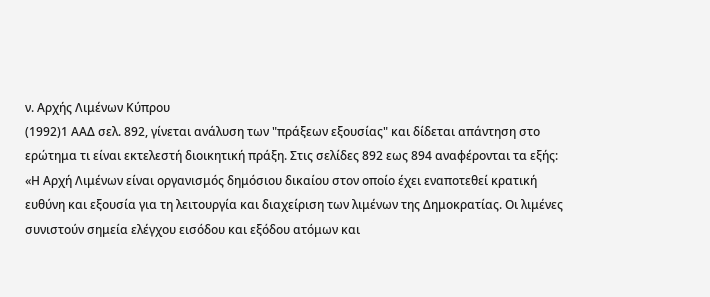ν. Αρχής Λιμένων Κύπρου
(1992)1 ΑΑΔ σελ. 892, γίνεται ανάλυση των "πράξεων εξουσίας" και δίδεται απάντηση στο ερώτημα τι είναι εκτελεστή διοικητική πράξη. Στις σελίδες 892 εως 894 αναφέρονται τα εξής: «Η Αρχή Λιμένων είναι οργανισμός δημόσιου δικαίου στον οποίο έχει εναποτεθεί κρατική ευθύνη και εξουσία για τη λειτουργία και διαχείριση των λιμένων της Δημοκρατίας. Οι λιμένες συνιστούν σημεία ελέγχου εισόδου και εξόδου ατόμων και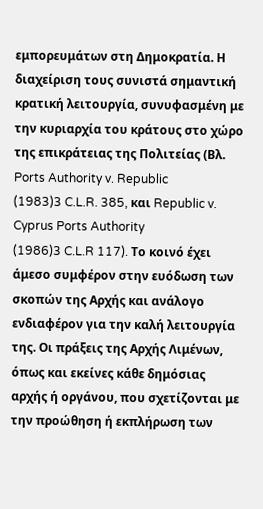εμπορευμάτων στη Δημοκρατία. Η διαχείριση τους συνιστά σημαντική κρατική λειτουργία, συνυφασμένη με την κυριαρχία του κράτους στο χώρο της επικράτειας της Πολιτείας (Βλ. Ports Authority v. Republic
(1983)3 C.L.R. 385, και Republic v. Cyprus Ports Authority
(1986)3 C.L.R 117). Το κοινό έχει άμεσο συμφέρον στην ευόδωση των σκοπών της Αρχής και ανάλογο ενδιαφέρον για την καλή λειτουργία της. Οι πράξεις της Αρχής Λιμένων, όπως και εκείνες κάθε δημόσιας αρχής ή οργάνου, που σχετίζονται με την προώθηση ή εκπλήρωση των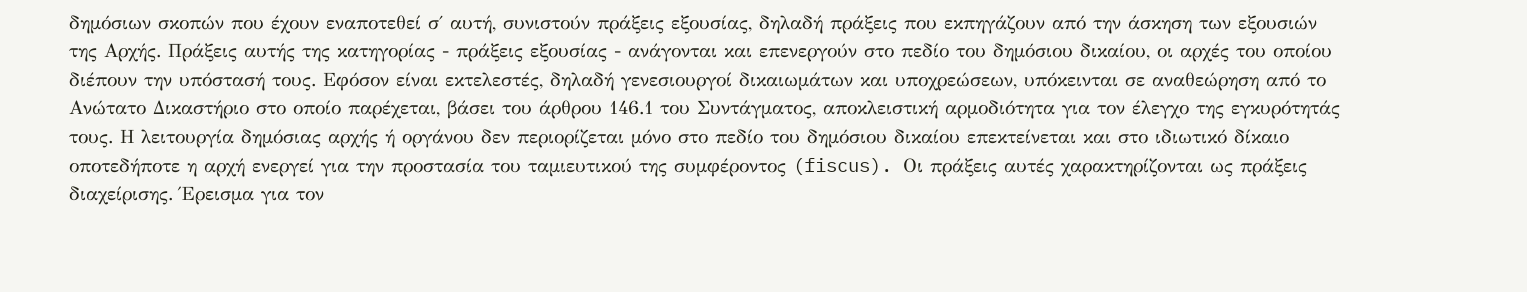δημόσιων σκοπών που έχουν εναποτεθεί σ΄ αυτή, συνιστούν πράξεις εξουσίας, δηλαδή πράξεις που εκπηγάζουν από την άσκηση των εξουσιών της Αρχής. Πράξεις αυτής της κατηγορίας - πράξεις εξουσίας - ανάγονται και επενεργούν στο πεδίο του δημόσιου δικαίου, οι αρχές του οποίου διέπουν την υπόστασή τους. Εφόσον είναι εκτελεστές, δηλαδή γενεσιουργοί δικαιωμάτων και υποχρεώσεων, υπόκεινται σε αναθεώρηση από το Ανώτατο Δικαστήριο στο οποίο παρέχεται, βάσει του άρθρου 146.1 του Συντάγματος, αποκλειστική αρμοδιότητα για τον έλεγχο της εγκυρότητάς τους. Η λειτουργία δημόσιας αρχής ή οργάνου δεν περιορίζεται μόνο στο πεδίο του δημόσιου δικαίου επεκτείνεται και στο ιδιωτικό δίκαιο οποτεδήποτε η αρχή ενεργεί για την προστασία του ταμιευτικού της συμφέροντος (fiscus). Οι πράξεις αυτές χαρακτηρίζονται ως πράξεις διαχείρισης. Έρεισμα για τον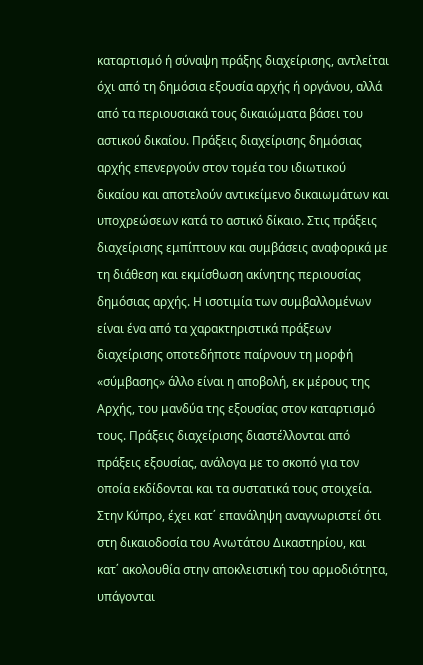καταρτισμό ή σύναψη πράξης διαχείρισης, αντλείται όχι από τη δημόσια εξουσία αρχής ή οργάνου, αλλά από τα περιουσιακά τους δικαιώματα βάσει του αστικού δικαίου. Πράξεις διαχείρισης δημόσιας αρχής επενεργούν στον τομέα του ιδιωτικού δικαίου και αποτελούν αντικείμενο δικαιωμάτων και υποχρεώσεων κατά το αστικό δίκαιο. Στις πράξεις διαχείρισης εμπίπτουν και συμβάσεις αναφορικά με τη διάθεση και εκμίσθωση ακίνητης περιουσίας δημόσιας αρχής. Η ισοτιμία των συμβαλλομένων είναι ένα από τα χαρακτηριστικά πράξεων διαχείρισης οποτεδήποτε παίρνουν τη μορφή «σύμβασης» άλλο είναι η αποβολή, εκ μέρους της Αρχής, του μανδύα της εξουσίας στον καταρτισμό τους. Πράξεις διαχείρισης διαστέλλονται από πράξεις εξουσίας, ανάλογα με το σκοπό για τον οποία εκδίδονται και τα συστατικά τους στοιχεία. Στην Κύπρο, έχει κατ΄ επανάληψη αναγνωριστεί ότι στη δικαιοδοσία του Ανωτάτου Δικαστηρίου, και κατ΄ ακολουθία στην αποκλειστική του αρμοδιότητα, υπάγονται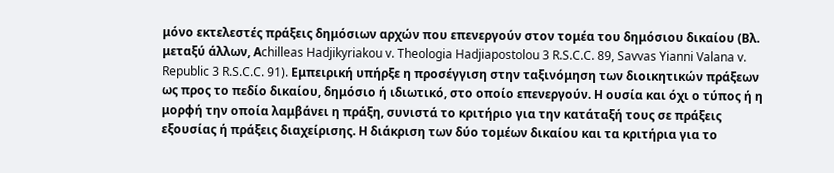μόνο εκτελεστές πράξεις δημόσιων αρχών που επενεργούν στον τομέα του δημόσιου δικαίου (Βλ. μεταξύ άλλων, Αchilleas Hadjikyriakou v. Theologia Hadjiapostolou 3 R.S.C.C. 89, Savvas Yianni Valana v. Republic 3 R.S.C.C. 91). Εμπειρική υπήρξε η προσέγγιση στην ταξινόμηση των διοικητικών πράξεων ως προς το πεδίο δικαίου, δημόσιο ή ιδιωτικό, στο οποίο επενεργούν. Η ουσία και όχι ο τύπος ή η μορφή την οποία λαμβάνει η πράξη, συνιστά το κριτήριο για την κατάταξή τους σε πράξεις εξουσίας ή πράξεις διαχείρισης. Η διάκριση των δύο τομέων δικαίου και τα κριτήρια για το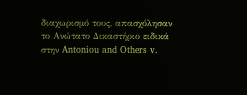διαχωρισμό τους, απασχόλησαν το Ανώτατο Δικαστήριο ειδικά στην Antoniou and Others v.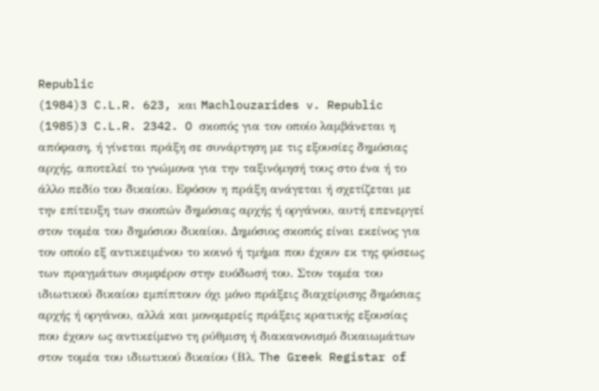Republic
(1984)3 C.L.R. 623, και Machlouzarides v. Republic
(1985)3 C.L.R. 2342. O σκοπός για τον οποίο λαμβάνεται η απόφαση, ή γίνεται πράξη σε συνάρτηση με τις εξουσίες δημόσιας αρχής, αποτελεί το γνώμονα για την ταξινόμησή τους στο ένα ή το άλλο πεδίο του δικαίου. Εφόσον η πράξη ανάγεται ή σχετίζεται με την επίτευξη των σκοπών δημόσιας αρχής ή οργάνου, αυτή επενεργεί στον τομέα του δημόσιου δικαίου. Δημόσιος σκοπός είναι εκείνος για τον οποίο εξ αντικειμένου το κοινό ή τμήμα που έχουν εκ της φύσεως των πραγμάτων συμφέρον στην ευόδωσή του. Στον τομέα του ιδιωτικού δικαίου εμπίπτουν όχι μόνο πράξεις διαχείρισης δημόσιας αρχής ή οργάνου, αλλά και μονομερείς πράξεις κρατικής εξουσίας που έχουν ως αντικείμενο τη ρύθμιση ή διακανονισμό δικαιωμάτων στον τομέα του ιδιωτικού δικαίου (Βλ. The Greek Registar of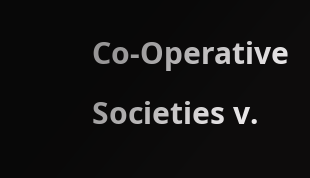Co-Operative Societies v.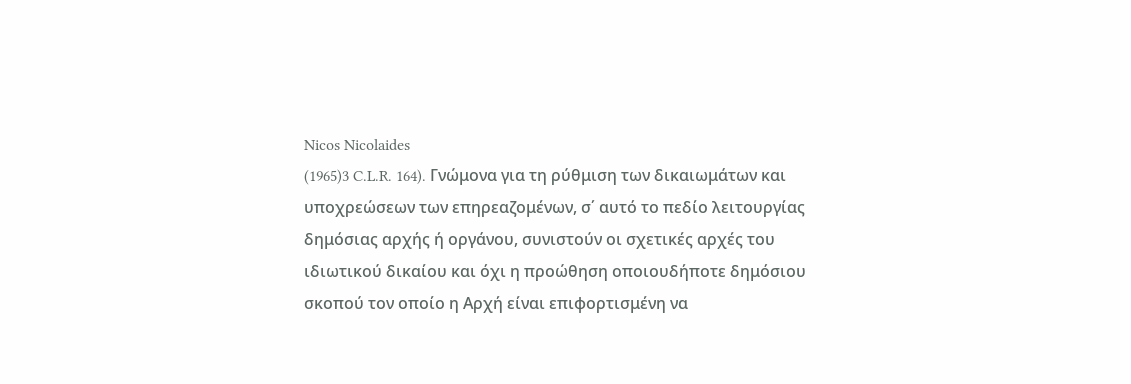Nicos Nicolaides
(1965)3 C.L.R. 164). Γνώμονα για τη ρύθμιση των δικαιωμάτων και υποχρεώσεων των επηρεαζομένων, σ΄ αυτό το πεδίο λειτουργίας δημόσιας αρχής ή οργάνου, συνιστούν οι σχετικές αρχές του ιδιωτικού δικαίου και όχι η προώθηση οποιουδήποτε δημόσιου σκοπού τον οποίο η Αρχή είναι επιφορτισμένη να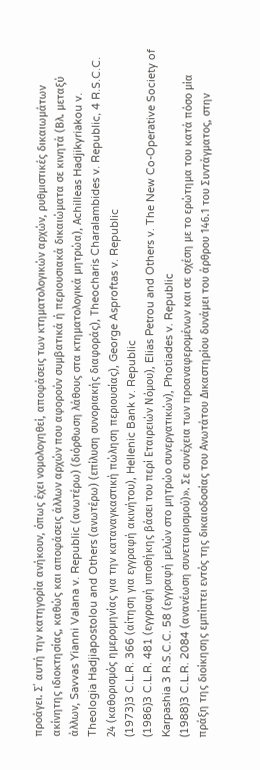προάγει. Σ΄ αυτή την κατηγορία ανήκουν, όπως έχει νομολογηθεί, αποφάσεις των κτηματολογικών αρχών, ρυθμιστικές δικαιωμάτων ακίνητης ιδιοκτησίας, καθώς και αποφάσεις άλλων αρχών που αφορούν συμβατικά ή περιουσιακά δικαιώματα σε κινητά (Βλ. μεταξύ άλλων, Savvas Yianni Valana v. Republic (ανωτέρω) (διόρθωση λάθους στα κτηματολογικά μητρώα), Αchilleas Hadjikyriakou v. Theologia Hadjiapostolou and Others (ανωτέρω) (επίλυση συνοριακής διαφοράς), Τheocharis Charalambides v. Republic, 4 R.S.C.C. 24 (καθορισμός ημερομηνίας για την καταναγκαστική πώληση περιουσίας), George Asproftas v. Republic
(1973)3 C.L.R. 366 (αίτηση για εγγραφή ακινήτου), Hellenic Bank v. Republic
(1986)3 C.L.R. 481 (εγγραφή υποθήκης βάσει του περί Εταιρειών Νόμου), Elias Petrou and Others v. The New Co-Operative Society of Karpashia 3 R.S.C.C. 58 (εγγραφή μελών στο μητρώο συνεργατικών), Photiades v. Republic
(1988)3 C.L.R. 2084 (ανανέωση συνεταιρισμού)». Σε συνέχεια των προαναφερομένων και σε σχέση με το ερώτημα του κατά πόσο μία πράξη της διοίκησης εμπίπτει εντός της δικαιοδοσίας του Ανωτάτου Δικαστηρίου δυνάμει του άρθρου 146.1 του Συντάγματος, στην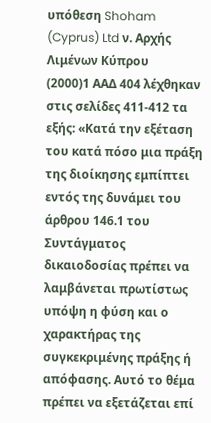υπόθεση Shoham (Cyprus) Ltd ν. Αρχής Λιμένων Κύπρου
(2000)1 ΑΑΔ 404 λέχθηκαν στις σελίδες 411-412 τα εξής: «Κατά την εξέταση του κατά πόσο μια πράξη της διοίκησης εμπίπτει εντός της δυνάμει του άρθρου 146.1 του Συντάγματος δικαιοδοσίας πρέπει να λαμβάνεται πρωτίστως υπόψη η φύση και ο χαρακτήρας της συγκεκριμένης πράξης ή απόφασης. Αυτό το θέμα πρέπει να εξετάζεται επί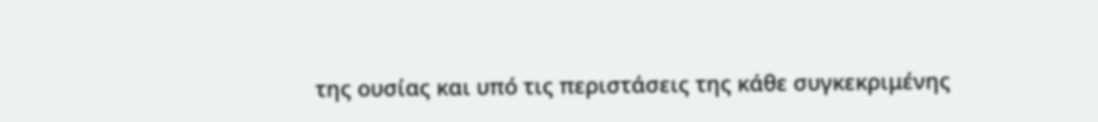της ουσίας και υπό τις περιστάσεις της κάθε συγκεκριμένης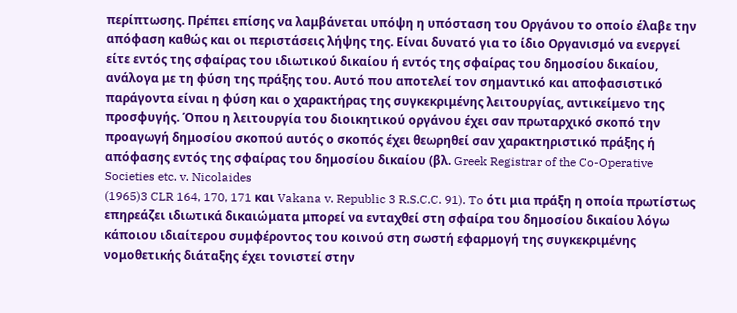περίπτωσης. Πρέπει επίσης να λαμβάνεται υπόψη η υπόσταση του Οργάνου το οποίο έλαβε την απόφαση καθώς και οι περιστάσεις λήψης της. Είναι δυνατό για το ίδιο Οργανισμό να ενεργεί είτε εντός της σφαίρας του ιδιωτικού δικαίου ή εντός της σφαίρας του δημοσίου δικαίου, ανάλογα με τη φύση της πράξης του. Αυτό που αποτελεί τον σημαντικό και αποφασιστικό παράγοντα είναι η φύση και ο χαρακτήρας της συγκεκριμένης λειτουργίας, αντικείμενο της προσφυγής. Όπου η λειτουργία του διοικητικού οργάνου έχει σαν πρωταρχικό σκοπό την προαγωγή δημοσίου σκοπού αυτός ο σκοπός έχει θεωρηθεί σαν χαρακτηριστικό πράξης ή απόφασης εντός της σφαίρας του δημοσίου δικαίου (βλ. Greek Registrar of the Co-Operative Societies etc. v. Nicolaides
(1965)3 CLR 164, 170, 171 και Vakana v. Republic 3 R.S.C.C. 91). To ότι μια πράξη η οποία πρωτίστως επηρεάζει ιδιωτικά δικαιώματα μπορεί να ενταχθεί στη σφαίρα του δημοσίου δικαίου λόγω κάποιου ιδιαίτερου συμφέροντος του κοινού στη σωστή εφαρμογή της συγκεκριμένης νομοθετικής διάταξης έχει τονιστεί στην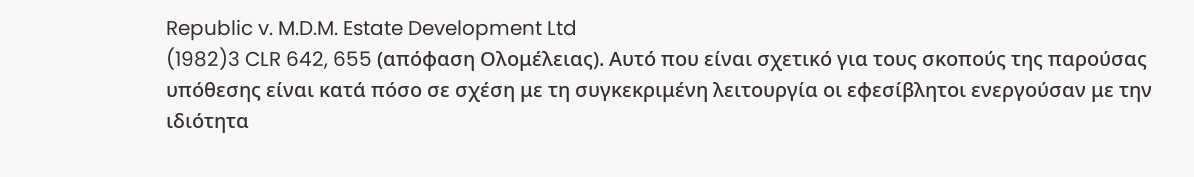Republic v. M.D.M. Estate Development Ltd
(1982)3 CLR 642, 655 (απόφαση Ολομέλειας). Αυτό που είναι σχετικό για τους σκοπούς της παρούσας υπόθεσης είναι κατά πόσο σε σχέση με τη συγκεκριμένη λειτουργία οι εφεσίβλητοι ενεργούσαν με την ιδιότητα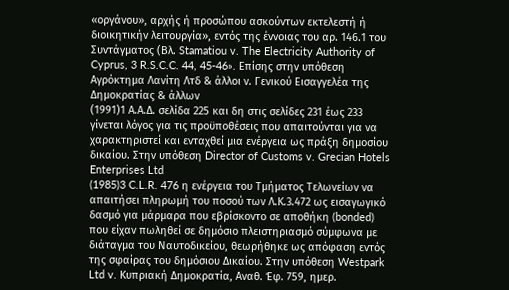«οργάνου», αρχής ή προσώπου ασκούντων εκτελεστή ή διοικητικήν λειτουργία», εντός της έννοιας του αρ. 146.1 του Συντάγματος (Βλ. Stamatiou v. The Electricity Authority of Cyprus, 3 R.S.C.C. 44, 45-46». Επίσης στην υπόθεση Αγρόκτημα Λανίτη Λτδ & άλλοι ν. Γενικού Εισαγγελέα της Δημοκρατίας & άλλων
(1991)1 Α.Α.Δ. σελίδα 225 και δη στις σελίδες 231 έως 233 γίνεται λόγος για τις προϋποθέσεις που απαιτούνται για να χαρακτηριστεί και ενταχθεί μια ενέργεια ως πράξη δημοσίου δικαίου. Στην υπόθεση Director of Customs v. Grecian Hotels Enterprises Ltd
(1985)3 C.L.R. 476 η ενέργεια του Τμήματος Τελωνείων να απαιτήσει πληρωμή του ποσού των Λ.Κ.3.472 ως εισαγωγικό δασμό για μάρμαρα που εβρίσκοντο σε αποθήκη (bonded) που είχαν πωληθεί σε δημόσιο πλειστηριασμό σύμφωνα με διάταγμα του Ναυτοδικείου, θεωρήθηκε ως απόφαση εντός της σφαίρας του δημόσιου Δικαίου. Στην υπόθεση Westpark Ltd v. Κυπριακή Δημοκρατία, Αναθ. Έφ. 759, ημερ.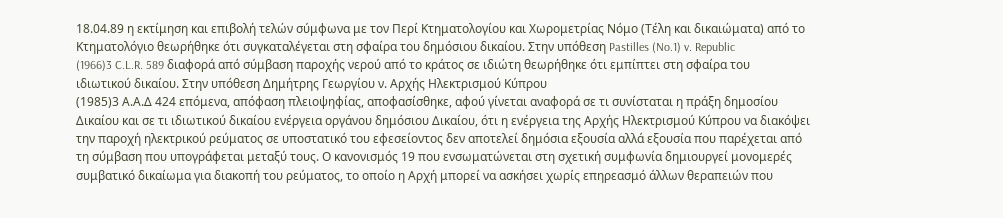18.04.89 η εκτίμηση και επιβολή τελών σύμφωνα με τον Περί Κτηματολογίου και Χωρομετρίας Νόμο (Τέλη και δικαιώματα) από το Κτηματολόγιο θεωρήθηκε ότι συγκαταλέγεται στη σφαίρα του δημόσιου δικαίου. Στην υπόθεση Pastilles (No.1) v. Republic
(1966)3 C.L.R. 589 διαφορά από σύμβαση παροχής νερού από το κράτος σε ιδιώτη θεωρήθηκε ότι εμπίπτει στη σφαίρα του ιδιωτικού δικαίου. Στην υπόθεση Δημήτρης Γεωργίου ν. Αρχής Ηλεκτρισμού Κύπρου
(1985)3 Α.Α.Δ 424 επόμενα, απόφαση πλειοψηφίας, αποφασίσθηκε, αφού γίνεται αναφορά σε τι συνίσταται η πράξη δημοσίου Δικαίου και σε τι ιδιωτικού δικαίου ενέργεια οργάνου δημόσιου Δικαίου, ότι η ενέργεια της Αρχής Ηλεκτρισμού Κύπρου να διακόψει την παροχή ηλεκτρικού ρεύματος σε υποστατικό του εφεσείοντος δεν αποτελεί δημόσια εξουσία αλλά εξουσία που παρέχεται από τη σύμβαση που υπογράφεται μεταξύ τους. Ο κανονισμός 19 που ενσωματώνεται στη σχετική συμφωνία δημιουργεί μονομερές συμβατικό δικαίωμα για διακοπή του ρεύματος, το οποίο η Αρχή μπορεί να ασκήσει χωρίς επηρεασμό άλλων θεραπειών που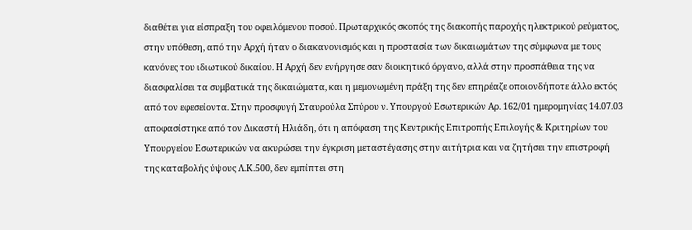διαθέτει για είσπραξη του οφειλόμενου ποσού. Πρωταρχικός σκοπός της διακοπής παροχής ηλεκτρικού ρεύματος, στην υπόθεση, από την Αρχή ήταν ο διακανονισμός και η προστασία των δικαιωμάτων της σύμφωνα με τους κανόνες του ιδιωτικού δικαίου. Η Αρχή δεν ενήργησε σαν διοικητικό όργανο, αλλά στην προσπάθεια της να διασφαλίσει τα συμβατικά της δικαιώματα, και η μεμονωμένη πράξη της δεν επηρέαζε οποιονδήποτε άλλο εκτός από τον εφεσείοντα. Στην προσφυγή Σταυρούλα Σπύρου ν. Υπουργού Εσωτερικών Αρ. 162/01 ημερομηνίας 14.07.03 αποφασίστηκε από τον Δικαστή Ηλιάδη, ότι η απόφαση της Κεντρικής Επιτροπής Επιλογής & Κριτηρίων του Υπουργείου Εσωτερικών να ακυρώσει την έγκριση μεταστέγασης στην αιτήτρια και να ζητήσει την επιστροφή της καταβολής ύψους Λ.Κ.500, δεν εμπίπτει στη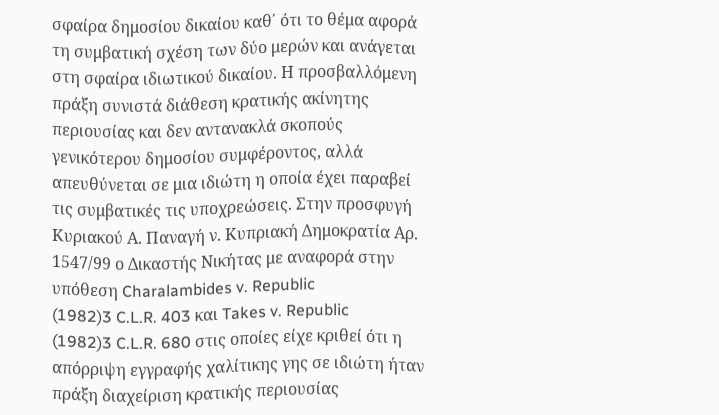σφαίρα δημοσίου δικαίου καθ΄ ότι το θέμα αφορά τη συμβατική σχέση των δύο μερών και ανάγεται στη σφαίρα ιδιωτικού δικαίου. Η προσβαλλόμενη πράξη συνιστά διάθεση κρατικής ακίνητης περιουσίας και δεν αντανακλά σκοπούς γενικότερου δημοσίου συμφέροντος, αλλά απευθύνεται σε μια ιδιώτη η οποία έχει παραβεί τις συμβατικές τις υποχρεώσεις. Στην προσφυγή Κυριακού Α. Παναγή ν. Κυπριακή Δημοκρατία Αρ. 1547/99 ο Δικαστής Νικήτας με αναφορά στην υπόθεση Charalambides v. Republic
(1982)3 C.L.R. 403 και Takes v. Republic
(1982)3 C.L.R. 680 στις οποίες είχε κριθεί ότι η απόρριψη εγγραφής χαλίτικης γης σε ιδιώτη ήταν πράξη διαχείριση κρατικής περιουσίας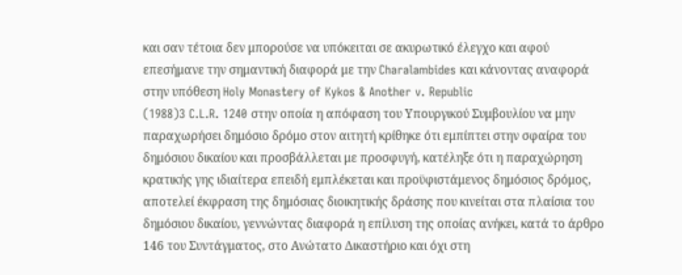και σαν τέτοια δεν μπορούσε να υπόκειται σε ακυρωτικό έλεγχο και αφού επεσήμανε την σημαντική διαφορά με την Charalambides και κάνοντας αναφορά στην υπόθεση Holy Monastery of Kykos & Another v. Republic
(1988)3 C.L.R. 1240 στην οποία η απόφαση του Υπουργικού Συμβουλίου να μην παραχωρήσει δημόσιο δρόμο στον αιτητή κρίθηκε ότι εμπίπτει στην σφαίρα του δημόσιου δικαίου και προσβάλλεται με προσφυγή, κατέληξε ότι η παραχώρηση κρατικής γης ιδιαίτερα επειδή εμπλέκεται και προϋφιστάμενος δημόσιος δρόμος, αποτελεί έκφραση της δημόσιας διοικητικής δράσης που κινείται στα πλαίσια του δημόσιου δικαίου, γεννώντας διαφορά η επίλυση της οποίας ανήκει, κατά το άρθρο 146 του Συντάγματος, στο Ανώτατο Δικαστήριο και όχι στη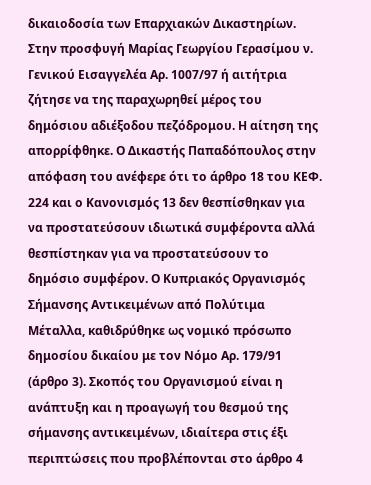δικαιοδοσία των Επαρχιακών Δικαστηρίων. Στην προσφυγή Μαρίας Γεωργίου Γερασίμου ν. Γενικού Εισαγγελέα Αρ. 1007/97 ή αιτήτρια ζήτησε να της παραχωρηθεί μέρος του δημόσιου αδιέξοδου πεζόδρομου. Η αίτηση της απορρίφθηκε. Ο Δικαστής Παπαδόπουλος στην απόφαση του ανέφερε ότι το άρθρο 18 του ΚΕΦ. 224 και ο Κανονισμός 13 δεν θεσπίσθηκαν για να προστατεύσουν ιδιωτικά συμφέροντα αλλά θεσπίστηκαν για να προστατεύσουν το δημόσιο συμφέρον. Ο Κυπριακός Οργανισμός Σήμανσης Αντικειμένων από Πολύτιμα Μέταλλα, καθιδρύθηκε ως νομικό πρόσωπο δημοσίου δικαίου με τον Νόμο Αρ. 179/91 (άρθρο 3). Σκοπός του Οργανισμού είναι η ανάπτυξη και η προαγωγή του θεσμού της σήμανσης αντικειμένων, ιδιαίτερα στις έξι περιπτώσεις που προβλέπονται στο άρθρο 4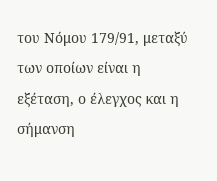του Νόμου 179/91, μεταξύ των οποίων είναι η εξέταση, ο έλεγχος και η σήμανση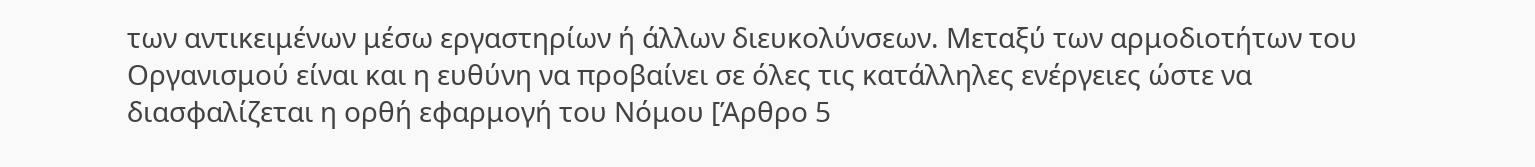των αντικειμένων μέσω εργαστηρίων ή άλλων διευκολύνσεων. Μεταξύ των αρμοδιοτήτων του Οργανισμού είναι και η ευθύνη να προβαίνει σε όλες τις κατάλληλες ενέργειες ώστε να διασφαλίζεται η ορθή εφαρμογή του Νόμου [Άρθρο 5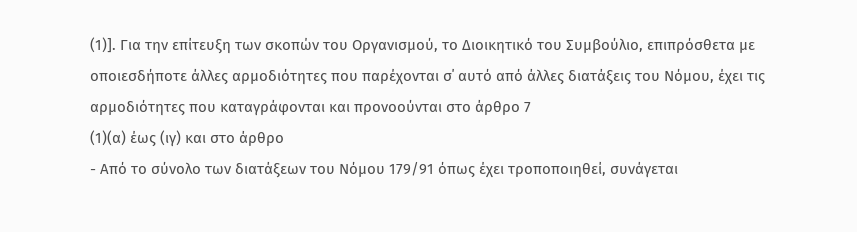(1)]. Για την επίτευξη των σκοπών του Οργανισμού, το Διοικητικό του Συμβούλιο, επιπρόσθετα με οποιεσδήποτε άλλες αρμοδιότητες που παρέχονται σ΄ αυτό από άλλες διατάξεις του Νόμου, έχει τις αρμοδιότητες που καταγράφονται και προνοούνται στο άρθρο 7
(1)(α) έως (ιγ) και στο άρθρο
- Από το σύνολο των διατάξεων του Νόμου 179/91 όπως έχει τροποποιηθεί, συνάγεται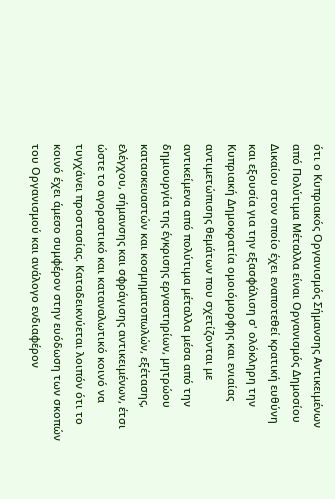ότι ο Κυπριακός Οργανισμός Σήμανσης Αντικειμένων από Πολύτιμα Μέταλλα είναι Οργανισμός Δημοσίου Δικαίου στον οποίο έχει εναποτεθεί κρατική ευθύνη και εξουσία για την εξασφάλιση σ' ολόκληρη την Κυπριακή Δημοκρατία ομοιόμορφης και ενιαίας αντιμετώπισης θεμάτων που σχετίζονται με αντικείμενα από πολύτιμα μέταλλα μέσα από την δημιουργία της έγκρισης εργαστηρίων, μητρώου κατασκευαστών και κοσμηματοπωλών, εξέτασης, ελέγχου, σήμανσης και σφράγισης αντικειμένων, έτσι ώστε το αγοραστικό και καταναλωτικό κοινό να τυγχάνει προστασίας. Καταδεικνύεται λοιπόν ότι το κοινό έχει άμεσο συμφέρον στην ευόδωση των σκοπών του Οργανισμού και ανάλογο ενδιαφέρον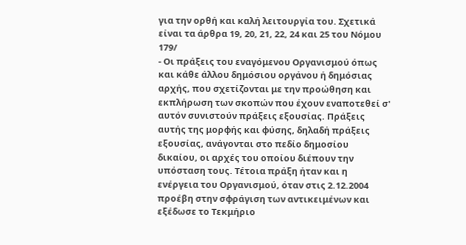για την ορθή και καλή λειτουργία του. Σχετικά είναι τα άρθρα 19, 20, 21, 22, 24 και 25 του Νόμου 179/
- Οι πράξεις του εναγόμενου Οργανισμού όπως και κάθε άλλου δημόσιου οργάνου ή δημόσιας αρχής, που σχετίζονται με την προώθηση και εκπλήρωση των σκοπών που έχουν εναποτεθεί σ' αυτόν συνιστούν πράξεις εξουσίας. Πράξεις αυτής της μορφής και φύσης, δηλαδή πράξεις εξουσίας, ανάγονται στο πεδίο δημοσίου δικαίου, οι αρχές του οποίου διέπουν την υπόσταση τους. Τέτοια πράξη ήταν και η ενέργεια του Οργανισμού, όταν στις 2.12.2004 προέβη στην σφράγιση των αντικειμένων και εξέδωσε το Τεκμήριο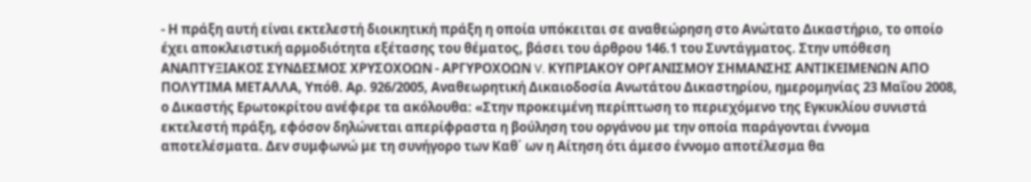- Η πράξη αυτή είναι εκτελεστή διοικητική πράξη η οποία υπόκειται σε αναθεώρηση στο Ανώτατο Δικαστήριο, το οποίο έχει αποκλειστική αρμοδιότητα εξέτασης του θέματος, βάσει του άρθρου 146.1 του Συντάγματος. Στην υπόθεση ΑΝΑΠΤΥΞΙΑΚΟΣ ΣΥΝΔΕΣΜΟΣ ΧΡΥΣΟΧΟΩΝ - ΑΡΓΥΡΟΧΟΩΝ V. ΚΥΠΡΙΑΚΟΥ ΟΡΓΑΝΙΣΜΟΥ ΣΗΜΑΝΣΗΣ ΑΝΤΙΚΕΙΜΕΝΩΝ ΑΠΟ ΠΟΛΥΤΙΜΑ ΜΕΤΑΛΛΑ, Υπόθ. Αρ. 926/2005, Αναθεωρητική Δικαιοδοσία Ανωτάτου Δικαστηρίου, ημερομηνίας 23 Μαΐου 2008, ο Δικαστής Ερωτοκρίτου ανέφερε τα ακόλουθα: «Στην προκειμένη περίπτωση το περιεχόμενο της Εγκυκλίου συνιστά εκτελεστή πράξη, εφόσον δηλώνεται απερίφραστα η βούληση του οργάνου με την οποία παράγονται έννομα αποτελέσματα. Δεν συμφωνώ με τη συνήγορο των Καθ΄ ων η Αίτηση ότι άμεσο έννομο αποτέλεσμα θα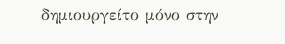δημιουργείτο μόνο στην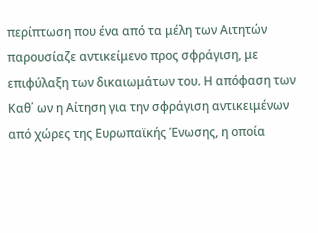περίπτωση που ένα από τα μέλη των Αιτητών παρουσίαζε αντικείμενο προς σφράγιση, με επιφύλαξη των δικαιωμάτων του. Η απόφαση των Καθ΄ ων η Αίτηση για την σφράγιση αντικειμένων από χώρες της Ευρωπαϊκής Ένωσης, η οποία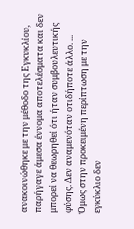ανακοινώθηκε με την μέθοδο της Εγκυκλίου, παρήγαγε άμεσα έννομα αποτελέσματα και δεν μπορεί να θεωρηθεί ότι ήταν συμβουλευτικής φύσης. Δεν αναμενόταν οτιδήποτε άλλο. ... Όμως στην προκειμένη περίπτωση με την εγκύκλιο δεν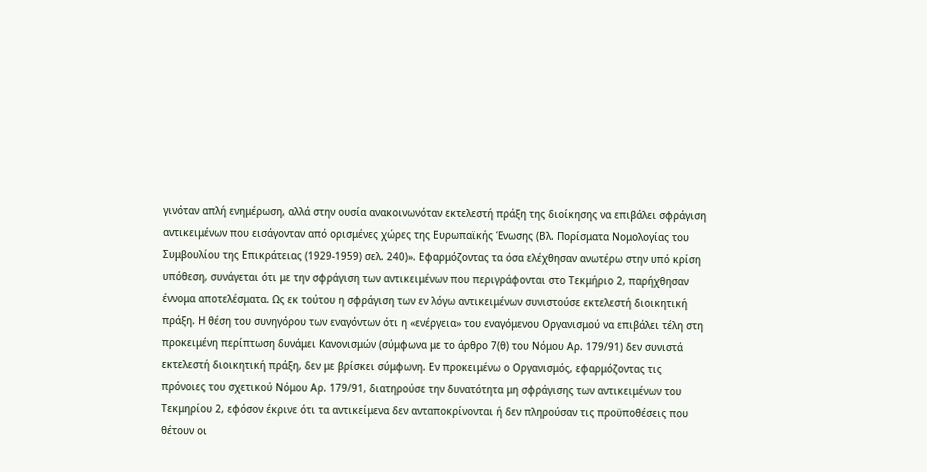γινόταν απλή ενημέρωση, αλλά στην ουσία ανακοινωνόταν εκτελεστή πράξη της διοίκησης να επιβάλει σφράγιση αντικειμένων που εισάγονταν από ορισμένες χώρες της Ευρωπαϊκής Ένωσης (Βλ. Πορίσματα Νομολογίας του Συμβουλίου της Επικράτειας (1929-1959) σελ. 240)». Εφαρμόζοντας τα όσα ελέχθησαν ανωτέρω στην υπό κρίση υπόθεση, συνάγεται ότι με την σφράγιση των αντικειμένων που περιγράφονται στο Τεκμήριο 2, παρήχθησαν έννομα αποτελέσματα. Ως εκ τούτου η σφράγιση των εν λόγω αντικειμένων συνιστούσε εκτελεστή διοικητική πράξη. Η θέση του συνηγόρου των εναγόντων ότι η «ενέργεια» του εναγόμενου Οργανισμού να επιβάλει τέλη στη προκειμένη περίπτωση δυνάμει Κανονισμών (σύμφωνα με το άρθρο 7(θ) του Νόμου Αρ. 179/91) δεν συνιστά εκτελεστή διοικητική πράξη, δεν με βρίσκει σύμφωνη. Εν προκειμένω ο Οργανισμός, εφαρμόζοντας τις πρόνοιες του σχετικού Νόμου Αρ. 179/91, διατηρούσε την δυνατότητα μη σφράγισης των αντικειμένων του Τεκμηρίου 2, εφόσον έκρινε ότι τα αντικείμενα δεν ανταποκρίνονται ή δεν πληρούσαν τις προϋποθέσεις που θέτουν οι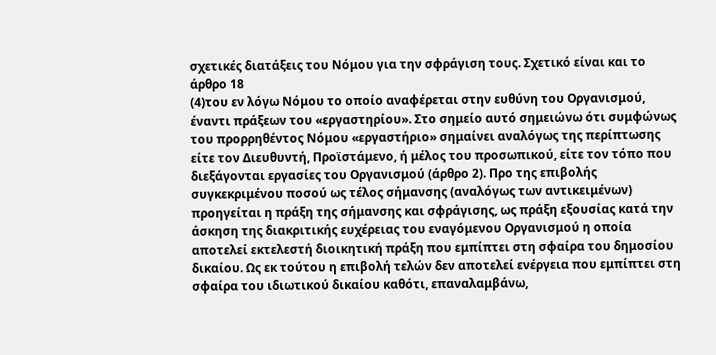σχετικές διατάξεις του Νόμου για την σφράγιση τους. Σχετικό είναι και το άρθρο 18
(4)του εν λόγω Νόμου το οποίο αναφέρεται στην ευθύνη του Οργανισμού, έναντι πράξεων του «εργαστηρίου». Στο σημείο αυτό σημειώνω ότι συμφώνως του προρρηθέντος Νόμου «εργαστήριο» σημαίνει αναλόγως της περίπτωσης είτε τον Διευθυντή, Προϊστάμενο, ή μέλος του προσωπικού, είτε τον τόπο που διεξάγονται εργασίες του Οργανισμού (άρθρο 2). Προ της επιβολής συγκεκριμένου ποσού ως τέλος σήμανσης (αναλόγως των αντικειμένων) προηγείται η πράξη της σήμανσης και σφράγισης, ως πράξη εξουσίας κατά την άσκηση της διακριτικής ευχέρειας του εναγόμενου Οργανισμού η οποία αποτελεί εκτελεστή διοικητική πράξη που εμπίπτει στη σφαίρα του δημοσίου δικαίου. Ως εκ τούτου η επιβολή τελών δεν αποτελεί ενέργεια που εμπίπτει στη σφαίρα του ιδιωτικού δικαίου καθότι, επαναλαμβάνω,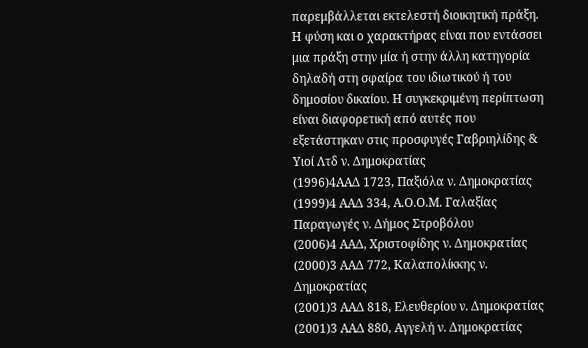παρεμβάλλεται εκτελεστή διοικητική πράξη. Η φύση και ο χαρακτήρας είναι που εντάσσει μια πράξη στην μία ή στην άλλη κατηγορία δηλαδή στη σφαίρα του ιδιωτικού ή του δημοσίου δικαίου. Η συγκεκριμένη περίπτωση είναι διαφορετική από αυτές που εξετάστηκαν στις προσφυγές Γαβριηλίδης & Υιοί Λτδ ν. Δημοκρατίας
(1996)4ΑΑΔ 1723, Παξιόλα ν. Δημοκρατίας
(1999)4 ΑΑΔ 334, Α.Ο.Ο.Μ. Γαλαξίας Παραγωγές ν. Δήμος Στροβόλου
(2006)4 ΑΑΔ, Χριστοφίδης ν. Δημοκρατίας
(2000)3 ΑΑΔ 772, Καλαπολίκκης ν. Δημοκρατίας
(2001)3 ΑΑΔ 818, Ελευθερίου ν. Δημοκρατίας
(2001)3 ΑΑΔ 880, Αγγελή ν. Δημοκρατίας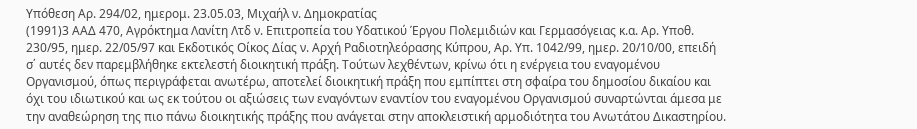Υπόθεση Αρ. 294/02, ημερομ. 23.05.03, Μιχαήλ ν. Δημοκρατίας
(1991)3 ΑΑΔ 470, Αγρόκτημα Λανίτη Λτδ ν. Επιτροπεία του Υδατικού Έργου Πολεμιδιών και Γερμασόγειας κ.α. Αρ. Υποθ. 230/95, ημερ. 22/05/97 και Εκδοτικός Οίκος Δίας ν. Αρχή Ραδιοτηλεόρασης Κύπρου, Αρ. Υπ. 1042/99, ημερ. 20/10/00, επειδή σ΄ αυτές δεν παρεμβλήθηκε εκτελεστή διοικητική πράξη. Τούτων λεχθέντων, κρίνω ότι η ενέργεια του εναγομένου Οργανισμού, όπως περιγράφεται ανωτέρω, αποτελεί διοικητική πράξη που εμπίπτει στη σφαίρα του δημοσίου δικαίου και όχι του ιδιωτικού και ως εκ τούτου οι αξιώσεις των εναγόντων εναντίον του εναγομένου Οργανισμού συναρτώνται άμεσα με την αναθεώρηση της πιο πάνω διοικητικής πράξης που ανάγεται στην αποκλειστική αρμοδιότητα του Ανωτάτου Δικαστηρίου.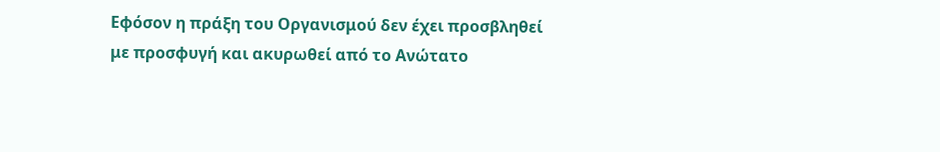Εφόσον η πράξη του Οργανισμού δεν έχει προσβληθεί με προσφυγή και ακυρωθεί από το Ανώτατο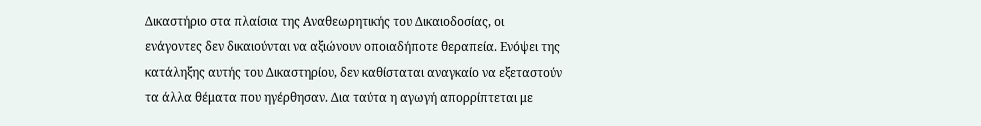Δικαστήριο στα πλαίσια της Αναθεωρητικής του Δικαιοδοσίας, οι ενάγοντες δεν δικαιούνται να αξιώνουν οποιαδήποτε θεραπεία. Ενόψει της κατάληξης αυτής του Δικαστηρίου, δεν καθίσταται αναγκαίο να εξεταστούν τα άλλα θέματα που ηγέρθησαν. Δια ταύτα η αγωγή απορρίπτεται με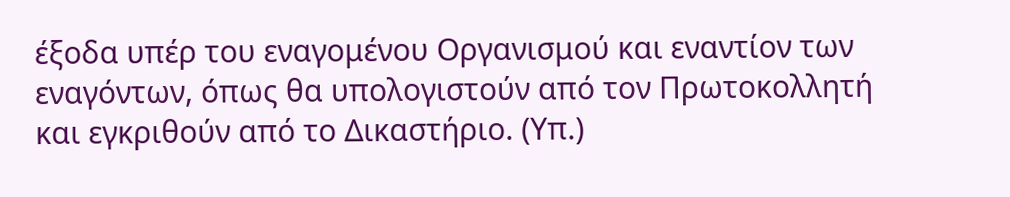έξοδα υπέρ του εναγομένου Οργανισμού και εναντίον των εναγόντων, όπως θα υπολογιστούν από τον Πρωτοκολλητή και εγκριθούν από το Δικαστήριο. (Υπ.)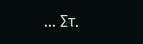... Στ.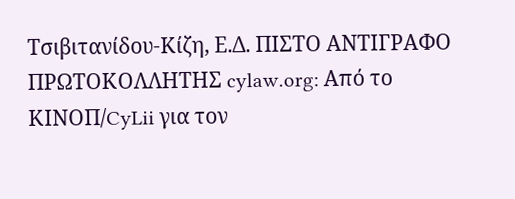Τσιβιτανίδου-Κίζη, Ε.Δ. ΠΙΣΤΟ ΑΝΤΙΓΡΑΦΟ ΠΡΩΤΟΚΟΛΛΗΤΗΣ cylaw.org: Από το ΚΙΝOΠ/CyLii για τον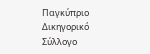Παγκύπριο Δικηγορικό Σύλλογο